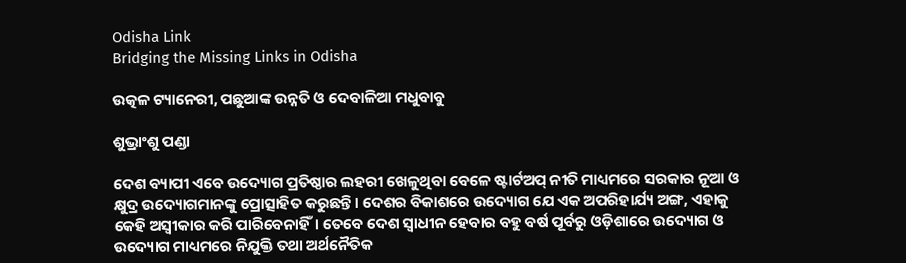Odisha Link
Bridging the Missing Links in Odisha

ଉତ୍କଳ ଟ୍ୟାନେରୀ, ପଛୁଆଙ୍କ ଉନ୍ନତି ଓ ଦେବାଳିଆ ମଧୁବାବୁ

ଶୁଭ୍ରାଂଶୁ ପଣ୍ଡା

ଦେଶ ବ୍ୟାପୀ ଏବେ ଉଦ୍ୟୋଗ ପ୍ରତିଷ୍ଠାର ଲହରୀ ଖେଳୁଥିବା ବେଳେ ଷ୍ଟାର୍ଟଅପ୍ ନୀତି ମାଧ୍ୟମରେ ସରକାର ନୂଆ ଓ କ୍ଷୁଦ୍ର ଉଦ୍ୟୋଗମାନଙ୍କୁ ପ୍ରୋତ୍ସାହିତ କରୁଛନ୍ତି। ଦେଶର ବିକାଶରେ ଉଦ୍ୟୋଗ ଯେ ଏକ ଅପରିହାର୍ଯ୍ୟ ଅଙ୍ଗ, ଏହାକୁ କେହି ଅସ୍ଵୀକାର କରି ପାରିବେନାହିଁ। ତେବେ ଦେଶ ସ୍ବାଧୀନ ହେବାର ବହୁ ବର୍ଷ ପୂର୍ବରୁ ଓଡ଼ିଶାରେ ଉଦ୍ୟୋଗ ଓ ଉଦ୍ୟୋଗ ମାଧ୍ୟମରେ ନିଯୁକ୍ତି ତଥା ଅର୍ଥନୈତିକ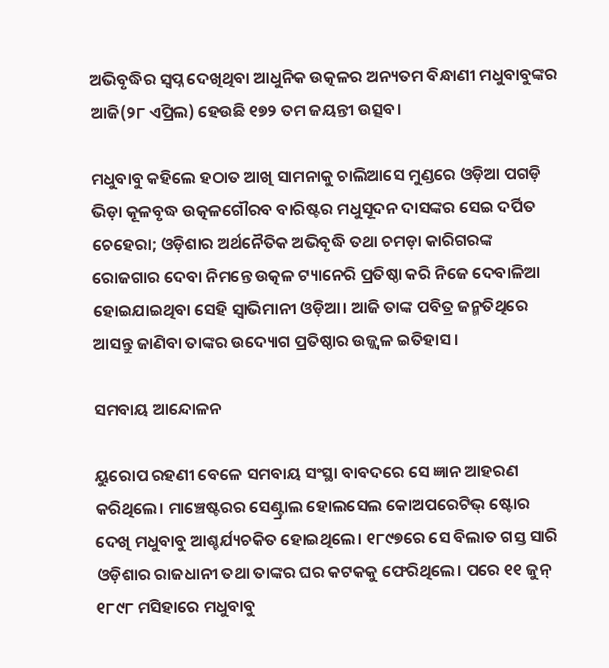ଅଭିବୃଦ୍ଧିର ସ୍ଵପ୍ନ ଦେଖିଥିବା ଆଧୁନିକ ଉତ୍କଳର ଅନ୍ୟତମ ବିନ୍ଧାଣୀ ମଧୁବାବୁଙ୍କର ଆଜି(୨୮ ଏପ୍ରିଲ) ହେଉଛି ୧୭୨ ତମ ଜୟନ୍ତୀ ଉତ୍ସବ।

ମଧୁବାବୁ କହିଲେ ହଠାତ ଆଖି ସାମନାକୁ ଚାଲିଆସେ ମୁଣ୍ଡରେ ଓଡ଼ିଆ ପଗଡ଼ି ଭିଡ଼ା କୂଳବୃଦ୍ଧ ଉତ୍କଳଗୌରବ ବାରିଷ୍ଟର ମଧୁସୂଦନ ଦାସଙ୍କର ସେଇ ଦର୍ପିତ ଚେହେରା; ଓଡ଼ିଶାର ଅର୍ଥନୈତିକ ଅଭିବୃଦ୍ଧି ତଥା ଚମଡ଼ା କାରିଗରଙ୍କ ରୋଜଗାର ଦେବା ନିମନ୍ତେ ଉତ୍କଳ ଟ୍ୟାନେରି ପ୍ରତିଷ୍ଠା କରି ନିଜେ ଦେବାଳିଆ ହୋଇଯାଇଥିବା ସେହି ସ୍ଵାଭିମାନୀ ଓଡ଼ିଆ। ଆଜି ତାଙ୍କ ପବିତ୍ର ଜନ୍ମତିଥିରେ ଆସନ୍ତୁ ଜାଣିବା ତାଙ୍କର ଉଦ୍ୟୋଗ ପ୍ରତିଷ୍ଠାର ଉଜ୍ଜ୍ବଳ ଇତିହାସ।

ସମବାୟ ଆନ୍ଦୋଳନ

ୟୁରୋପ ରହଣୀ ବେଳେ ସମବାୟ ସଂସ୍ଥା ବାବଦରେ ସେ ଜ୍ଞାନ ଆହରଣ କରିଥିଲେ। ମାଞ୍ଚେଷ୍ଟରର ସେଣ୍ଟ୍ରାଲ ହୋଲସେଲ କୋଅପରେଟିଭ୍ ଷ୍ଟୋର ଦେଖି ମଧୁବାବୁ ଆଶ୍ଚର୍ଯ୍ୟଚକିତ ହୋଇଥିଲେ। ୧୮୯୭ରେ ସେ ବିଲାତ ଗସ୍ତ ସାରି ଓଡ଼ିଶାର ରାଜଧାନୀ ତଥା ତାଙ୍କର ଘର କଟକକୁ ଫେରିଥିଲେ। ପରେ ୧୧ ଜୁନ୍ ୧୮୯୮ ମସିହାରେ ମଧୁବାବୁ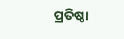ପ୍ରତିଷ୍ଠା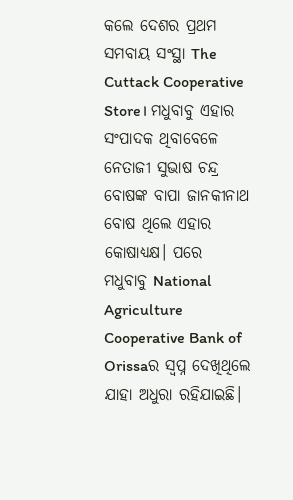କଲେ ଦେଶର ପ୍ରଥମ ସମବାୟ ସଂସ୍ଥା The Cuttack Cooperative Store। ମଧୁବାବୁ ଏହାର ସଂପାଦକ ଥିବାବେଳେ ନେତାଜୀ ସୁଭାଷ ଚନ୍ଦ୍ର ବୋଷଙ୍କ ବାପା ଜାନକୀନାଥ ବୋଷ ଥିଲେ ଏହାର କୋଷାଧ୍ୟକ୍ଷ। ପରେ ମଧୁବାବୁ National Agriculture Cooperative Bank of Orissaର ସ୍ଵପ୍ନ ଦେଖିଥିଲେ ଯାହା ଅଧୁରା ରହିଯାଇଛି।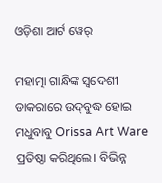ଓଡ଼ିଶା ଆର୍ଟ ୱେର୍

ମହାତ୍ମା ଗାନ୍ଧିଙ୍କ ସ୍ବଦେଶୀ ଡାକରାରେ ଉଦ୍‌ବୁଦ୍ଧ ହୋଇ ମଧୁବାବୁ Orissa Art Ware ପ୍ରତିଷ୍ଠା କରିଥିଲେ। ବିଭିନ୍ନ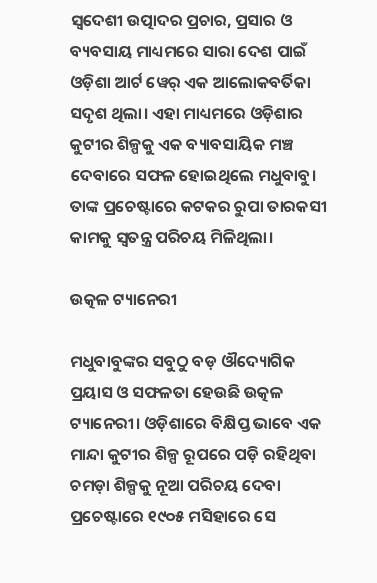ସ୍ଵଦେଶୀ ଉତ୍ପାଦର ପ୍ରଚାର, ପ୍ରସାର ଓ ବ୍ୟବସାୟ ମାଧ୍ୟମରେ ସାରା ଦେଶ ପାଇଁ ଓଡ଼ିଶା ଆର୍ଟ ୱେର୍ ଏକ ଆଲୋକବର୍ତିକା ସଦୃଶ ଥିଲା। ଏହା ମାଧ୍ୟମରେ ଓଡ଼ିଶାର କୁଟୀର ଶିଳ୍ପକୁ ଏକ ବ୍ୟାବସାୟିକ ମଞ୍ଚ ଦେବାରେ ସଫଳ ହୋଇଥିଲେ ମଧୁବାବୁ। ତାଙ୍କ ପ୍ରଚେଷ୍ଟାରେ କଟକର ରୁପା ତାରକସୀ କାମକୁ ସ୍ଵତନ୍ତ୍ର ପରିଚୟ ମିଳିଥିଲା।

ଉତ୍କଳ ଟ୍ୟାନେରୀ

ମଧୁବାବୁଙ୍କର ସବୁଠୁ ବଡ଼ ଔଦ୍ୟୋଗିକ ପ୍ରୟାସ ଓ ସଫଳତା ହେଉଛି ଉତ୍କଳ ଟ୍ୟାନେରୀ। ଓଡ଼ିଶାରେ ବିକ୍ଷିପ୍ତ ଭାବେ ଏକ ମାନ୍ଦା କୁଟୀର ଶିଳ୍ପ ରୂପରେ ପଡ଼ି ରହିଥିବା ଚମଡ଼ା ଶିଳ୍ପକୁ ନୂଆ ପରିଚୟ ଦେବା ପ୍ରଚେଷ୍ଟାରେ ୧୯୦୫ ମସିହାରେ ସେ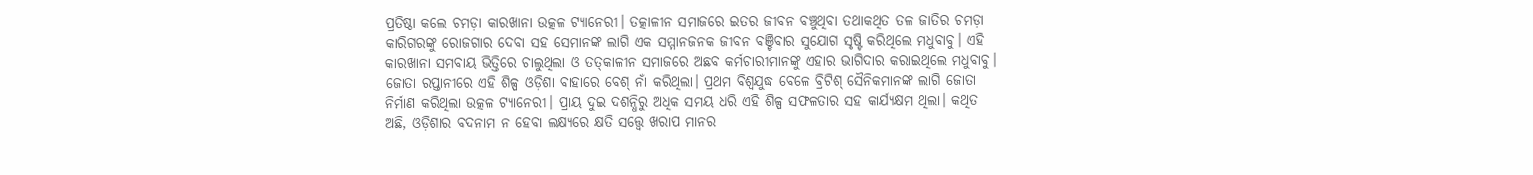ପ୍ରତିଷ୍ଠା କଲେ ଚମଡ଼ା କାରଖାନା ଉତ୍କଳ ଟ୍ୟାନେରୀ। ତତ୍କାଳୀନ ସମାଜରେ ଇତର ଜୀବନ ବଞ୍ଚୁଥିବା ତଥାକଥିତ ତଳ ଜାତିର ଚମଡ଼ା କାରିଗରଙ୍କୁ ରୋଜଗାର ଦେବା ସହ ସେମାନଙ୍କ ଲାଗି ଏକ ସମ୍ମାନଜନକ ଜୀବନ ବଞ୍ଚିବାର ସୁଯୋଗ ସୃଷ୍ଟି କରିଥିଲେ ମଧୁବାବୁ। ଏହି କାରଖାନା ସମବାୟ ଭିତ୍ତିରେ ଚାଲୁଥିଲା ଓ ତତ୍‌କାଳୀନ ସମାଜରେ ଅଛବ କର୍ମଚାରୀମାନଙ୍କୁ ଏହାର ଭାଗିଦାର କରାଇଥିଲେ ମଧୁବାବୁ। ଜୋତା ରପ୍ତାନୀରେ ଏହି ଶିଳ୍ପ ଓଡ଼ିଶା ବାହାରେ ବେଶ୍ ନାଁ କରିଥିଲା। ପ୍ରଥମ ବିଶ୍ୱଯୁଦ୍ଧ ବେଳେ ବ୍ରିଟିଶ୍ ସୈନିକମାନଙ୍କ ଲାଗି ଜୋତା ନିର୍ମାଣ କରିଥିଲା ଉତ୍କଳ ଟ୍ୟାନେରୀ। ପ୍ରାୟ ଦୁଇ ଦଶନ୍ଧିରୁ ଅଧିକ ସମୟ ଧରି ଏହି ଶିଳ୍ପ ସଫଳତାର ସହ କାର୍ଯ୍ୟକ୍ଷମ ଥିଲା। କଥିତ ଅଛି, ଓଡ଼ିଶାର ବଦନାମ ନ ହେବା ଲକ୍ଷ୍ୟରେ କ୍ଷତି ସତ୍ତ୍ୱେ ଖରାପ ମାନର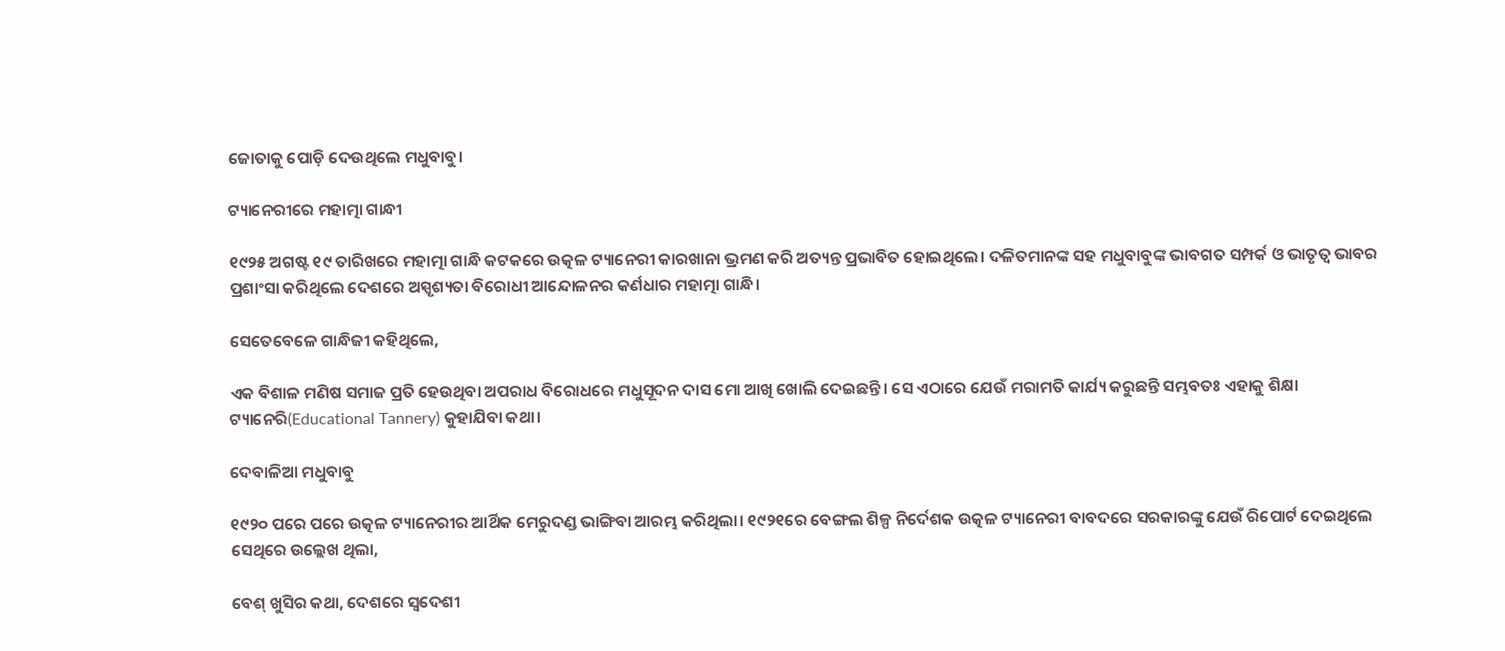ଜୋତାକୁ ପୋଡ଼ି ଦେଉଥିଲେ ମଧୁବାବୁ।

ଟ୍ୟାନେରୀରେ ମହାତ୍ମା ଗାନ୍ଧୀ

୧୯୨୫ ଅଗଷ୍ଟ ୧୯ ତାରିଖରେ ମହାତ୍ମା ଗାନ୍ଧି କଟକରେ ଉତ୍କଳ ଟ୍ୟାନେରୀ କାରଖାନା ଭ୍ରମଣ କରି ଅତ୍ୟନ୍ତ ପ୍ରଭାବିତ ହୋଇଥିଲେ। ଦଳିତମାନଙ୍କ ସହ ମଧୁବାବୁଙ୍କ ଭାବଗତ ସମ୍ପର୍କ ଓ ଭାତୃତ୍ୱ ଭାବର ପ୍ରଶାଂସା କରିଥିଲେ ଦେଶରେ ଅସ୍ପୃଶ୍ୟତା ବିରୋଧୀ ଆନ୍ଦୋଳନର କର୍ଣଧାର ମହାତ୍ମା ଗାନ୍ଧି।

ସେତେବେଳେ ଗାନ୍ଧିଜୀ କହିଥିଲେ,

ଏକ ବିଶାଳ ମଣିଷ ସମାଜ ପ୍ରତି ହେଉଥିବା ଅପରାଧ ବିରୋଧରେ ମଧୁସୂଦନ ଦାସ ମୋ ଆଖି ଖୋଲି ଦେଇଛନ୍ତି। ସେ ଏଠାରେ ଯେଉଁ ମରାମତି କାର୍ଯ୍ୟ କରୁଛନ୍ତି ସମ୍ଭବତଃ ଏହାକୁ ଶିକ୍ଷା ଟ୍ୟାନେରି(Educational Tannery) କୁହାଯିବା କଥା।

ଦେବାଳିଆ ମଧୁବାବୁ

୧୯୨୦ ପରେ ପରେ ଉତ୍କଳ ଟ୍ୟାନେରୀର ଆର୍ଥିକ ମେରୁଦଣ୍ଡ ଭାଙ୍ଗିବା ଆରମ୍ଭ କରିଥିଲା। ୧୯୨୧ରେ ବେଙ୍ଗଲ ଶିଳ୍ପ ନିର୍ଦେଶକ ଉତ୍କଳ ଟ୍ୟାନେରୀ ବାବଦରେ ସରକାରଙ୍କୁ ଯେଉଁ ରିପୋର୍ଟ ଦେଇଥିଲେ ସେଥିରେ ଉଲ୍ଲେଖ ଥିଲା,

ବେଶ୍ ଖୁସିର କଥା, ଦେଶରେ ସ୍ଵଦେଶୀ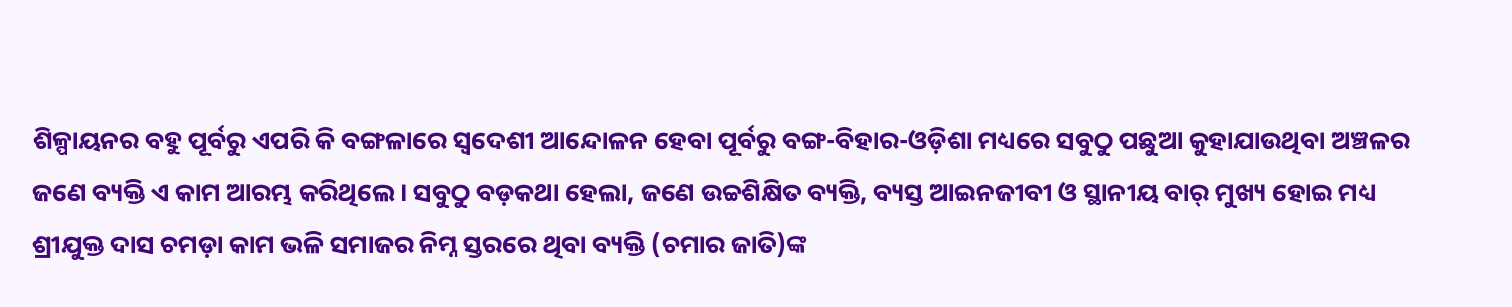ଶିଳ୍ପାୟନର ବହୁ ପୂର୍ବରୁ ଏପରି କି ବଙ୍ଗଳାରେ ସ୍ଵଦେଶୀ ଆନ୍ଦୋଳନ ହେବା ପୂର୍ବରୁ ବଙ୍ଗ-ବିହାର-ଓଡ଼ିଶା ମଧ୍ୟରେ ସବୁଠୁ ପଛୁଆ କୁହାଯାଉଥିବା ଅଞ୍ଚଳର ଜଣେ ବ୍ୟକ୍ତି ଏ କାମ ଆରମ୍ଭ କରିଥିଲେ। ସବୁଠୁ ବଡ଼କଥା ହେଲା, ଜଣେ ଉଚ୍ଚଶିକ୍ଷିତ ବ୍ୟକ୍ତି, ବ୍ୟସ୍ତ ଆଇନଜୀବୀ ଓ ସ୍ଥାନୀୟ ବାର୍ ମୁଖ୍ୟ ହୋଇ ମଧ୍ୟ ଶ୍ରୀଯୁକ୍ତ ଦାସ ଚମଡ଼ା କାମ ଭଳି ସମାଜର ନିମ୍ନ ସ୍ତରରେ ଥିବା ବ୍ୟକ୍ତି (ଚମାର ଜାତି)ଙ୍କ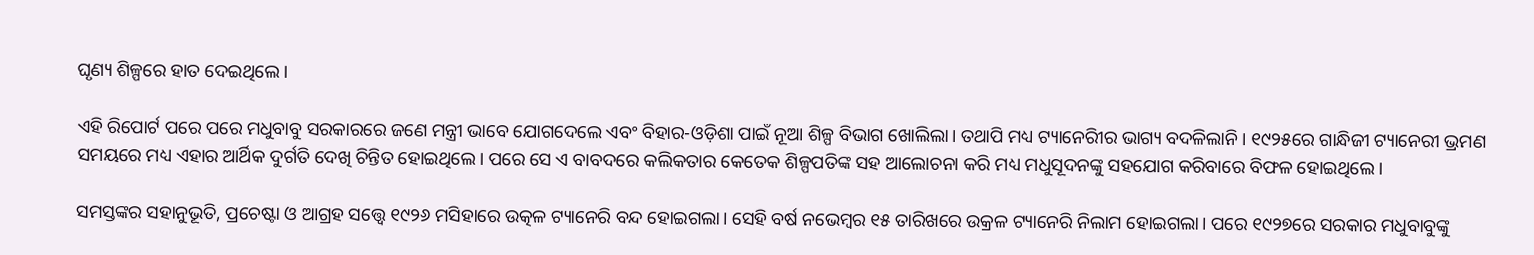ଘୃଣ୍ୟ ଶିଳ୍ପରେ ହାତ ଦେଇଥିଲେ।

ଏହି ରିପୋର୍ଟ ପରେ ପରେ ମଧୁବାବୁ ସରକାରରେ ଜଣେ ମନ୍ତ୍ରୀ ଭାବେ ଯୋଗଦେଲେ ଏବଂ ବିହାର-ଓଡ଼ିଶା ପାଇଁ ନୂଆ ଶିଳ୍ପ ବିଭାଗ ଖୋଲିଲା। ତଥାପି ମଧ୍ୟ ଟ୍ୟାନେରିୀର ଭାଗ୍ୟ ବଦଳିଲାନି। ୧୯୨୫ରେ ଗାନ୍ଧିଜୀ ଟ୍ୟାନେରୀ ଭ୍ରମଣ ସମୟରେ ମଧ୍ୟ ଏହାର ଆର୍ଥିକ ଦୁର୍ଗତି ଦେଖି ଚିନ୍ତିତ ହୋଇଥିଲେ। ପରେ ସେ ଏ ବାବଦରେ କଲିକତାର କେତେକ ଶିଳ୍ପପତିଙ୍କ ସହ ଆଲୋଚନା କରି ମଧ୍ୟ ମଧୁସୂଦନଙ୍କୁ ସହଯୋଗ କରିବାରେ ବିଫଳ ହୋଇଥିଲେ।

ସମସ୍ତଙ୍କର ସହାନୁଭୂତି, ପ୍ରଚେଷ୍ଟା ଓ ଆଗ୍ରହ ସତ୍ତ୍ୱେ ୧୯୨୬ ମସିହାରେ ଉତ୍କଳ ଟ୍ୟାନେରି ବନ୍ଦ ହୋଇଗଲା। ସେହି ବର୍ଷ ନଭେମ୍ବର ୧୫ ତାରିଖରେ ଉକ୍ରଳ ଟ୍ୟାନେରି ନିଲାମ ହୋଇଗଲା। ପରେ ୧୯୨୭ରେ ସରକାର ମଧୁବାବୁଙ୍କୁ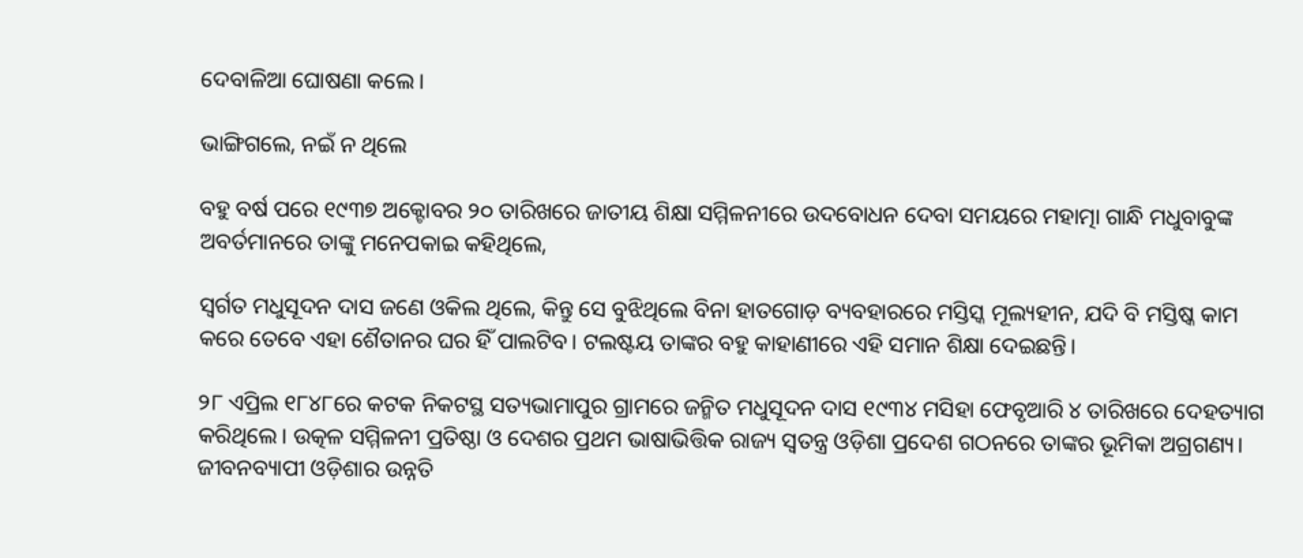ଦେବାଳିଆ ଘୋଷଣା କଲେ।

ଭାଙ୍ଗିଗଲେ, ନଇଁ ନ ଥିଲେ

ବହୁ ବର୍ଷ ପରେ ୧୯୩୭ ଅକ୍ଟୋବର ୨୦ ତାରିଖରେ ଜାତୀୟ ଶିକ୍ଷା ସମ୍ମିଳନୀରେ ଉଦବୋଧନ ଦେବା ସମୟରେ ମହାତ୍ମା ଗାନ୍ଧି ମଧୁବାବୁଙ୍କ ଅବର୍ତମାନରେ ତାଙ୍କୁ ମନେପକାଇ କହିଥିଲେ,

ସ୍ବର୍ଗତ ମଧୁସୂଦନ ଦାସ ଜଣେ ଓକିଲ ଥିଲେ, କିନ୍ତୁ ସେ ବୁଝିଥିଲେ ବିନା ହାତଗୋଡ଼ ବ୍ୟବହାରରେ ମସ୍ତିସ୍କ ମୂଲ୍ୟହୀନ, ଯଦି ବି ମସ୍ତିଷ୍କ କାମ କରେ ତେବେ ଏହା ଶୈତାନର ଘର ହିଁ ପାଲଟିବ। ଟଲଷ୍ଟୟ ତାଙ୍କର ବହୁ କାହାଣୀରେ ଏହି ସମାନ ଶିକ୍ଷା ଦେଇଛନ୍ତି।

୨୮ ଏପ୍ରିଲ ୧୮୪୮ରେ କଟକ ନିକଟସ୍ଥ ସତ୍ୟଭାମାପୁର ଗ୍ରାମରେ ଜନ୍ମିତ ମଧୁସୂଦନ ଦାସ ୧୯୩୪ ମସିହା ଫେବୃଆରି ୪ ତାରିଖରେ ଦେହତ୍ୟାଗ କରିଥିଲେ। ଉତ୍କଳ ସମ୍ମିଳନୀ ପ୍ରତିଷ୍ଠା ଓ ଦେଶର ପ୍ରଥମ ଭାଷାଭିତ୍ତିକ ରାଜ୍ୟ ସ୍ଵତନ୍ତ୍ର ଓଡ଼ିଶା ପ୍ରଦେଶ ଗଠନରେ ତାଙ୍କର ଭୂମିକା ଅଗ୍ରଗଣ୍ୟ। ଜୀବନବ୍ୟାପୀ ଓଡ଼ିଶାର ଉନ୍ନତି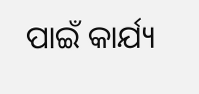ପାଇଁ କାର୍ଯ୍ୟ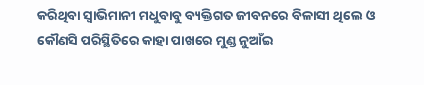କରିଥିବା ସ୍ବାଭିମାନୀ ମଧୁବାବୁ ବ୍ୟକ୍ତିଗତ ଜୀବନରେ ବିଳାସୀ ଥିଲେ ଓ କୌଣସି ପରିସ୍ଥିତିରେ କାହା ପାଖରେ ମୁଣ୍ଡ ନୁଆଁଇ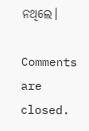ନଥିଲେ।

Comments are closed.